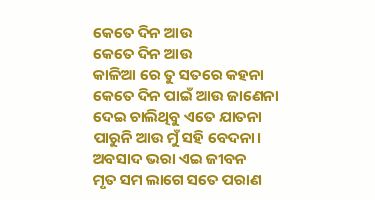କେତେ ଦିନ ଆଉ
କେତେ ଦିନ ଆଉ
କାଳିଆ ରେ ତୁ ସତରେ କହନା
କେତେ ଦିନ ପାଇଁ ଆଉ ଜାଣେନା
ଦେଇ ଚାଲିଥିବୁ ଏତେ ଯାତନା
ପାରୁନି ଆଉ ମୁଁ ସହି ବେଦନା।
ଅବସାଦ ଭରା ଏଇ ଜୀବନ
ମୃତ ସମ ଲାଗେ ସତେ ପରାଣ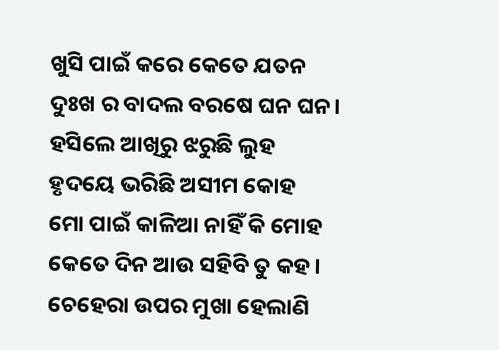ଖୁସି ପାଇଁ କରେ କେତେ ଯତନ
ଦୁଃଖ ର ବାଦଲ ବରଷେ ଘନ ଘନ।
ହସିଲେ ଆଖିରୁ ଝରୁଛି ଲୁହ
ହୃଦୟେ ଭରିଛି ଅସୀମ କୋହ
ମୋ ପାଇଁ କାଳିଆ ନାହିଁ କି ମୋହ
କେତେ ଦିନ ଆଉ ସହିବି ତୁ କହ।
ଚେହେରା ଉପର ମୁଖା ହେଲାଣି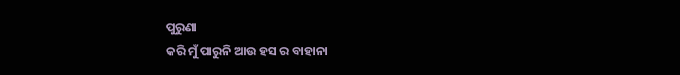ପୁରୁଣା
କରି ମୁଁ ପାରୁନି ଆଉ ହସ ର ବାହାନା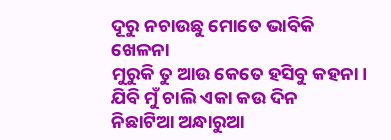ଦୂରୁ ନଚାଉଛୁ ମୋତେ ଭାବିକି ଖେଳନା
ମୁରୁକି ତୁ ଆଉ କେତେ ହସିବୁ କହନା।
ଯିବି ମୁଁ ଚାଲି ଏକା କଉ ଦିନ
ନିଛାଟିଆ ଅନ୍ଧାରୁଆ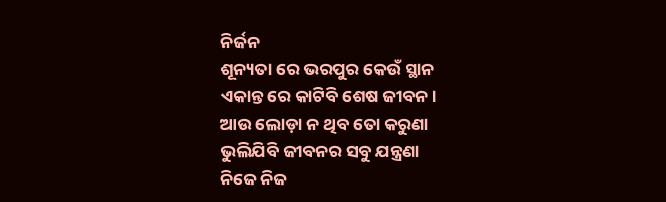ନିର୍ଜନ
ଶୂନ୍ୟତା ରେ ଭରପୁର କେଉଁ ସ୍ଥାନ
ଏକାନ୍ତ ରେ କାଟିବି ଶେଷ ଜୀବନ।
ଆଉ ଲୋଡ଼ା ନ ଥିବ ତୋ କରୁଣା
ଭୁଲିଯିବି ଜୀବନର ସବୁ ଯନ୍ତ୍ରଣା
ନିଜେ ନିଜ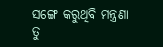ସଙ୍ଗେ କରୁଥିବି ମନ୍ତ୍ରଣା
ତୁ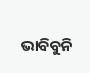ଭାବିବୁନି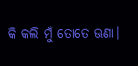କି କଲି ମୁଁ ତୋତେ ଊଣା।